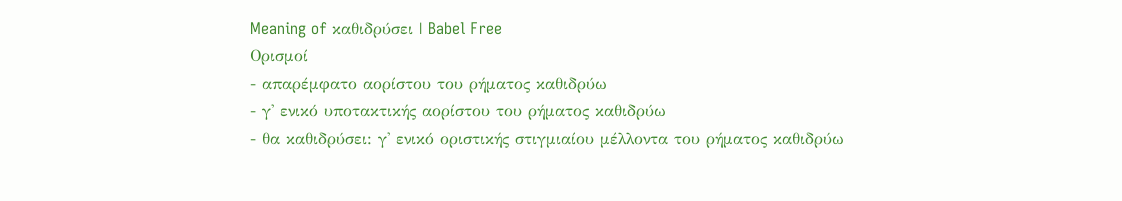Meaning of καθιδρύσει | Babel Free
Ορισμοί
- απαρέμφατο αορίστου του ρήματος καθιδρύω
- γ' ενικό υποτακτικής αορίστου του ρήματος καθιδρύω
- θα καθιδρύσει: γ' ενικό οριστικής στιγμιαίου μέλλοντα του ρήματος καθιδρύω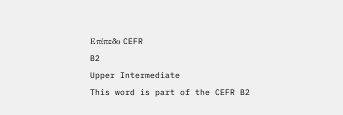Επίπεδο CEFR
B2
Upper Intermediate
This word is part of the CEFR B2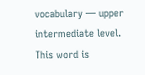vocabulary — upper intermediate level.
This word is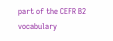part of the CEFR B2 vocabulary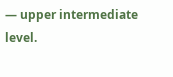— upper intermediate level.